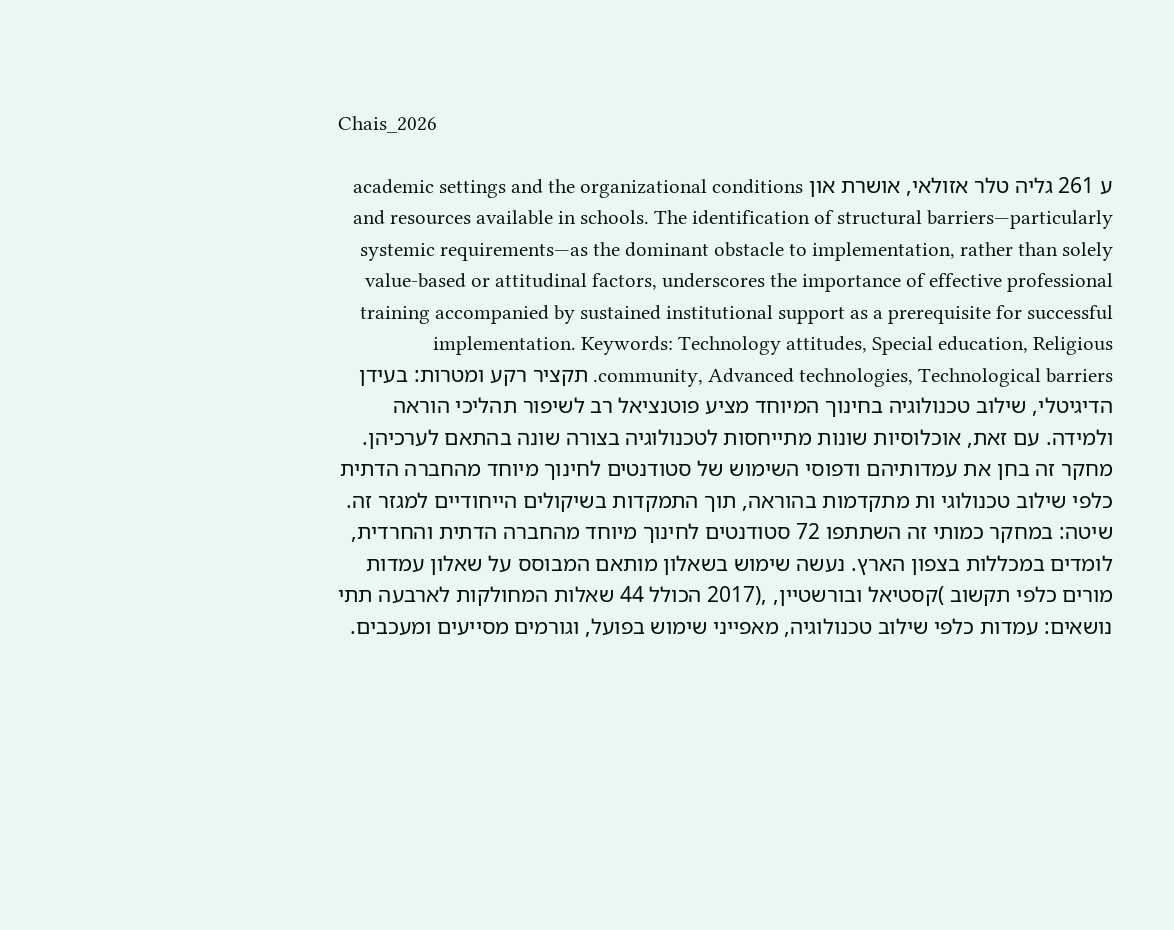Chais_2026

ע 261 גליה טלר אזולאי, אושרת און academic settings and the organizational conditions and resources available in schools. The identification of structural barriers—particularly systemic requirements—as the dominant obstacle to implementation, rather than solely value-based or attitudinal factors, underscores the importance of effective professional training accompanied by sustained institutional support as a prerequisite for successful implementation. Keywords: Technology attitudes, Special education, Religious community, Advanced technologies, Technological barriers. תקציר רקע ומטרות: בעידן הדיגיטלי, שילוב טכנולוגיה בחינוך המיוחד מציע פוטנציאל רב לשיפור תהליכי הוראה ולמידה. עם זאת, אוכלוסיות שונות מתייחסות לטכנולוגיה בצורה שונה בהתאם לערכיהן. מחקר זה בחן את עמדותיהם ודפוסי השימוש של סטודנטים לחינוך מיוחד מהחברה הדתית כלפי שילוב טכנולוגי ות מתקדמות בהוראה, תוך התמקדות בשיקולים הייחודיים למגזר זה. שיטה: במחקר כמותי זה השתתפו 72 סטודנטים לחינוך מיוחד מהחברה הדתית והחרדית, לומדים במכללות בצפון הארץ. נעשה שימוש בשאלון מותאם המבוסס על שאלון עמדות מורים כלפי תקשוב )קסטיאל ובורשטיין, ,(2017 הכולל 44 שאלות המחולקות לארבעה תתי נושאים: עמדות כלפי שילוב טכנולוגיה, מאפייני שימוש בפועל, וגורמים מסייעים ומעכבים.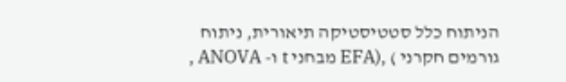הניתוח כלל סטטיסטיקה תיאורית, ניתוח גורמים חקרני ) ,(EFA מבחני t ו- ANOVA ,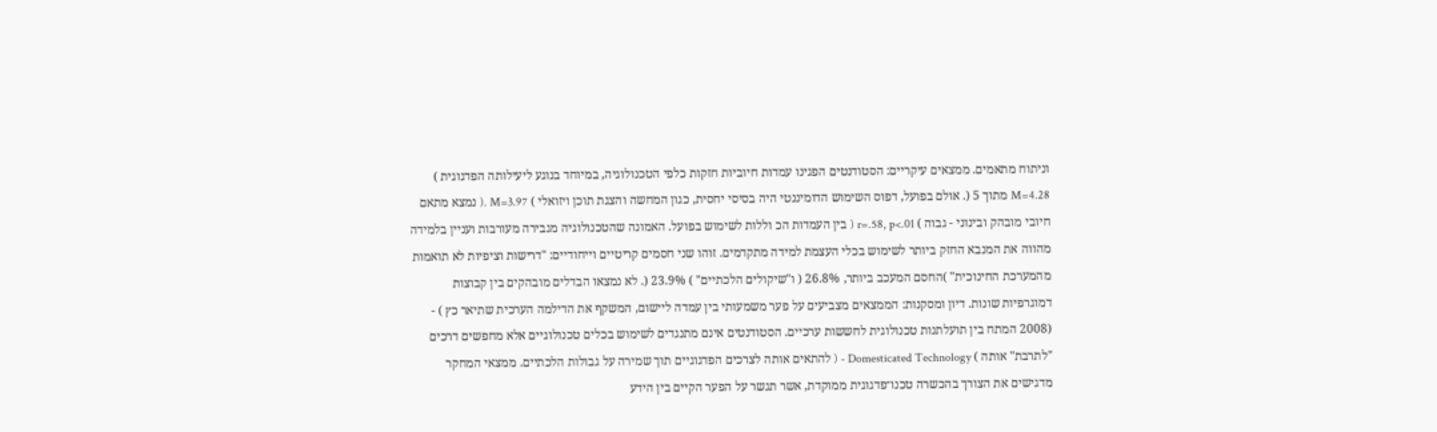וניתוח מתאמים. ממצאים עיקריים: הסטודנטים הפגינו עמדות חיוביות חזקות כלפי הטכנולוגיה, במיוחד בנוגע ליעילותה הפדגוגית ) M=4.28 מתוך 5 (. אולם בפועל, דפוס השימוש הדומיננטי היה בסיסי יחסית, כגון המחשה והצגת תוכן ויזואלי ) M=3.97 .( נמצא מתאם חיובי מובהק ובינוני - גבוה ) r=.58, p<.01 ( בין העמדות הכ וללות לשימוש בפועל. האמונה שהטכנולוגיה מגבירה מעורבות ועניין בלמידה מהווה את המנבא החזק ביותר לשימוש בכלי העצמת למידה מתקדמים. זוהו שני חסמים קריטיים וייחודיים: "דרישות וציפיות לא תואמות מהמערכת החינוכית" )החסם המעכב ביותר, 26.8% ( ו"שיקולים הלכתיים" ) 23.9% (. לא נמצאו הבדלים מובהקים בין קבוצות דמוגרפיות שונות. דיון ומסקנות: הממצאים מצביעים על פער משמעותי בין עמדה ליישום, המשקף את הדילמה הערכית שתיאר כץ ) - (2008 המתח בין תועלתנות טכנולוגית לחששות ערכיים. הסטודנטים אינם מתנגדים לשימוש בכלים טכנולוגיים אלא מחפשים דרכים "לתרבת" אותה ) Domesticated Technology - ( להתאים אותה לצרכים הפדגוגיים תוך שמירה על גבולות הלכתיים. ממצאי המחקר מדגישים את הצורך בהכשרה טכנו־פדגוגית ממוקדת, אשר תגשר על הפער הקיים בין הידע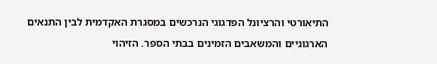התיאורטי והרציונל הפדגוגי הנרכשים במסגרת האקדמית לבין התנאים הארגוניים והמשאבים הזמינים בבתי הספר. הזיהוי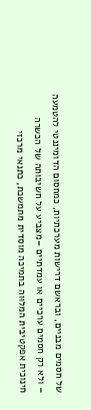של חסמים מבניים, ובראשם דרישות מערכתיות, כמחסום הדומיננטי להטמעה – ולא רק חסמים ערכיים או עמדתיים –מצביע על חשיבותה של הכשרה חינוכית אפקטיבית המלוּוה בתמיכה מוסדית מתמשכת, כתנאי מרכזי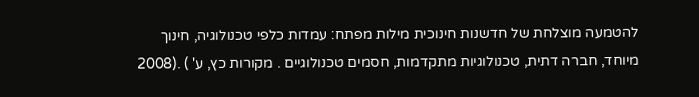להטמעה מוצלחת של חדשנות חינוכית מילות מפתח: עמדות כלפי טכנולוגיה, חינוך מיוחד, חברה דתית, טכנולוגיות מתקדמות, חסמים טכנולוגיים . מקורות כץ, ע' ) .(2008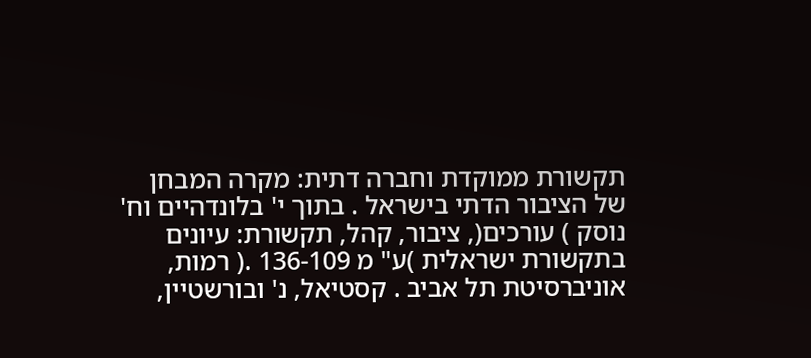תקשורת ממוקדת וחברה דתית: מקרה המבחן של הציבור הדתי בישראל . בתוך י' בלונדהיים וח' נוסק ) עורכים(, ציבור, קהל, תקשורת: עיונים בתקשורת ישראלית )ע" מ 136-109 .( רמות, אוניברסיטת תל אביב . קסטיאל, נ' ובורשטיין,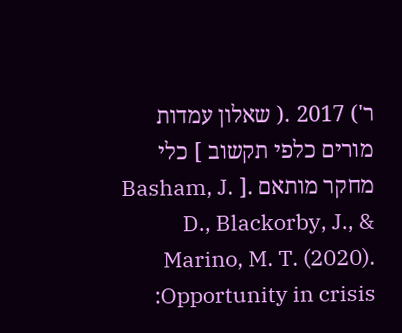ר') 2017 .( שאלון עמדות מורים כלפי תקשוב ] כלי מחקר מותאם .[ Basham, J. D., Blackorby, J., & Marino, M. T. (2020). Opportunity in crisis: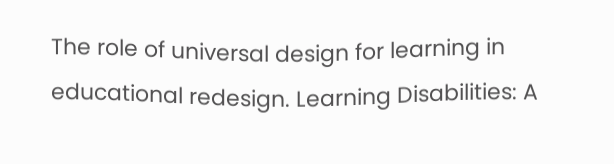The role of universal design for learning in educational redesign. Learning Disabilities: A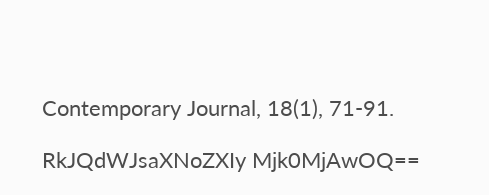Contemporary Journal, 18(1), 71-91.

RkJQdWJsaXNoZXIy Mjk0MjAwOQ==